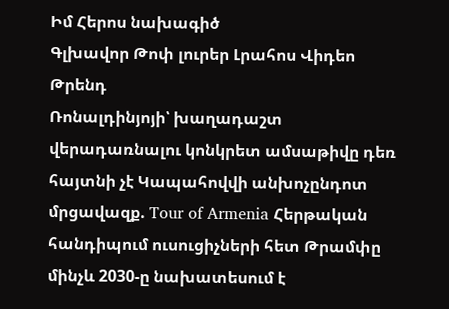Իմ Հերոս նախագիծ
Գլխավոր Թոփ լուրեր Լրահոս Վիդեո Թրենդ
Ռոնալդինյոյի՝ խաղադաշտ վերադառնալու կոնկրետ ամսաթիվը դեռ հայտնի չէ Կապահովվի անխոչընդոտ մրցավազք. Tour of Armenia Հերթական հանդիպում ուսուցիչների հետ Թրամփը մինչև 2030-ը նախատեսում է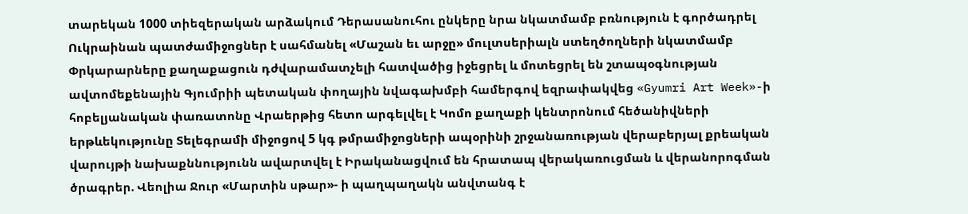տարեկան 1000 տիեզերական արձակում Դերասանուհու ընկերը նրա նկատմամբ բռնություն է գործադրել Ուկրաինան պատժամիջոցներ է սահմանել «Մաշան եւ արջը» մուլտսերիալն ստեղծողների նկատմամբ Փրկարարները քաղաքացուն դժվարամատչելի հատվածից իջեցրել և մոտեցրել են շտապօգնության ավտոմեքենային Գյումրիի պետական փողային նվագախմբի համերգով եզրափակվեց «Gyumri Art Week»-ի հոբելյանական փառատոնը Վրաերթից հետո արգելվել է Կոմո քաղաքի կենտրոնում հեծանիվների երթևեկությունը Տելեգրամի միջոցով 5 կգ թմրամիջոցների ապօրինի շրջանառության վերաբերյալ քրեական վարույթի նախաքննությունն ավարտվել է Իրականացվում են հրատապ վերակառուցման և վերանորոգման ծրագրեր. Վեոլիա Ջուր «Մարտին սթար»- ի պաղպաղակն անվտանգ է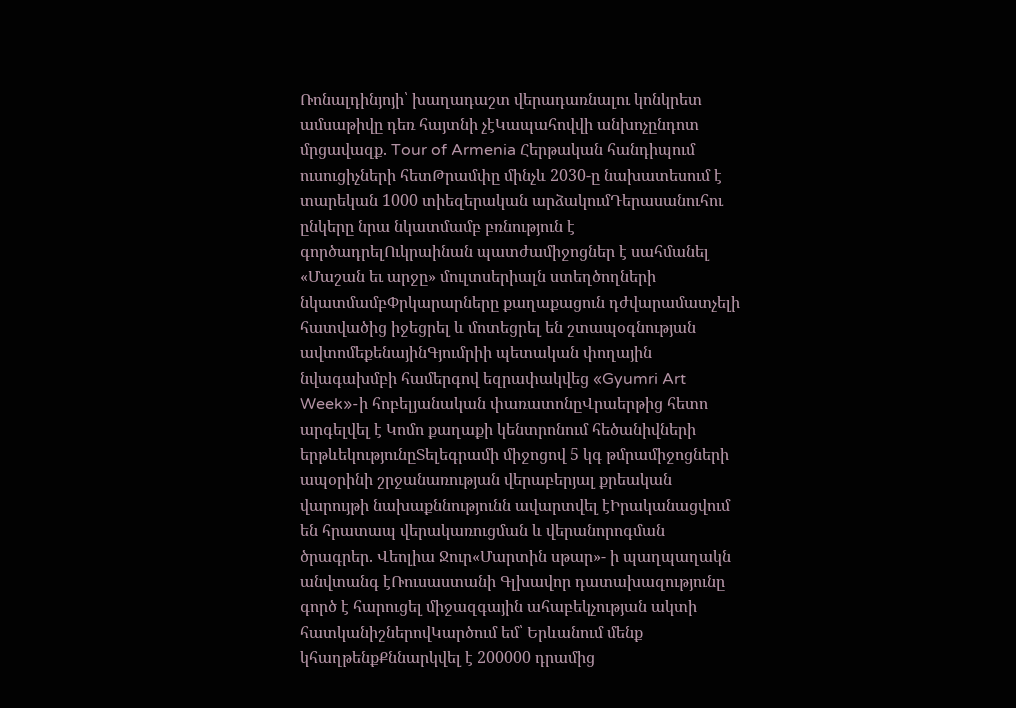Ռոնալդինյոյի՝ խաղադաշտ վերադառնալու կոնկրետ ամսաթիվը դեռ հայտնի չէԿապահովվի անխոչընդոտ մրցավազք. Tour of Armenia Հերթական հանդիպում ուսուցիչների հետԹրամփը մինչև 2030-ը նախատեսում է տարեկան 1000 տիեզերական արձակումԴերասանուհու ընկերը նրա նկատմամբ բռնություն է գործադրելՈւկրաինան պատժամիջոցներ է սահմանել «Մաշան եւ արջը» մուլտսերիալն ստեղծողների նկատմամբՓրկարարները քաղաքացուն դժվարամատչելի հատվածից իջեցրել և մոտեցրել են շտապօգնության ավտոմեքենայինԳյումրիի պետական փողային նվագախմբի համերգով եզրափակվեց «Gyumri Art Week»-ի հոբելյանական փառատոնըՎրաերթից հետո արգելվել է Կոմո քաղաքի կենտրոնում հեծանիվների երթևեկությունըՏելեգրամի միջոցով 5 կգ թմրամիջոցների ապօրինի շրջանառության վերաբերյալ քրեական վարույթի նախաքննությունն ավարտվել էԻրականացվում են հրատապ վերակառուցման և վերանորոգման ծրագրեր. Վեոլիա Ջուր«Մարտին սթար»- ի պաղպաղակն անվտանգ էՌուսաստանի Գլխավոր դատախազությունը գործ է հարուցել միջազգային ահաբեկչության ակտի հատկանիշներովԿարծում եմ՝ Երևանում մենք կհաղթենքՔննարկվել է 200000 դրամից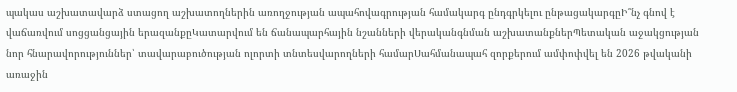պակաս աշխատավարձ ստացող աշխատողներին առողջության ապահովագրության համակարգ ընդգրկելու ընթացակարգըԻ՞նչ գնով է վաճառվում սոցցանցային երազանքըԿատարվում են ճանապարհային նշանների վերականգնման աշխատանքներՊետական աջակցության նոր հնարավորություններ՝ տավարաբուծության ոլորտի տնտեսվարողների համարՍահմանապահ զորքերում ամփոփվել են 2026 թվականի առաջին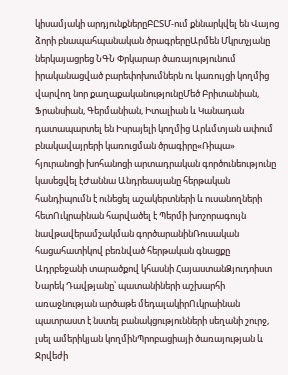կիսամյակի արդյունքներըԲԸՏՄ-ում քննարկվել են Վայոց ձորի բնապահպանական ծրագրերըԱրմեն Մկրտչյանը ներկայացրեց ՆԳՆ Փրկարար ծառայությունում իրականացված բարեփոխումներն ու կառույցի կողմից վարվող նոր քաղաքականությունըՄեծ Բրիտանիան, Ֆրանսիան, Գերմանիան, Իտալիան և Կանադան դատապարտել են Իսրայելի կողմից Արևմտյան ափում բնակավայրերի կառուցման ծրագիրը«Ռիպա» հյուրանոցի խոհանոցի արտադրական գործունեությունը կասեցվել էԺաննա Անդրեասյանը հերթական հանդիպումն է ունեցել աշակերտների և ուսանողների հետՈւկրաինան հարվածել է Պերմի խոշորագույն նավթավերամշակման գործարանինՌուսական հացահատիկով բեռնված հերթական գնացքը Ադրբեջանի տարածքով կհասնի ՀայաստանՁյուդոիստ Նարեկ Դավթյանը՝ պատանիների աշխարհի առաջնության արծաթե մեդալակիրՈւկրաինան պատրաստ է նստել բանակցությունների սեղանի շուրջ, լսել ամերիկյան կողմինՊրոբացիայի ծառայության և Ջրվեժի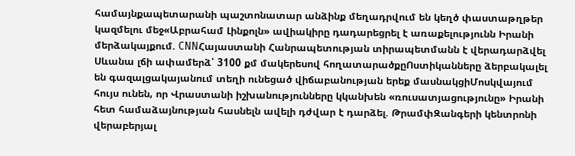համայնքապետարանի պաշտոնատար անձինք մեղադրվում են կեղծ փաստաթղթեր կազմելու մեջ«Աբրահամ Լինքոլն» ավիակիրը դադարեցրել է առաքելությունն Իրանի մերձակայքում. CNNՀայաստանի Հանրապետության տիրապետմանն է վերադարձվել Սևանա լճի ափամերձ՝ 3100 քմ մակերեսով հողատարածքըՈստիկանները ձերբակալել են գազալցակայանում տեղի ունեցած վիճաբանության երեք մասնակցիՄոսկվայում հույս ունեն, որ Վրաստանի իշխանությունները կկանխեն «ռուսատյացությունը» Իրանի հետ համաձայնության հասնելն ավելի դժվար է դարձել. ԹրամփԶանգերի կենտրոնի վերաբերյալ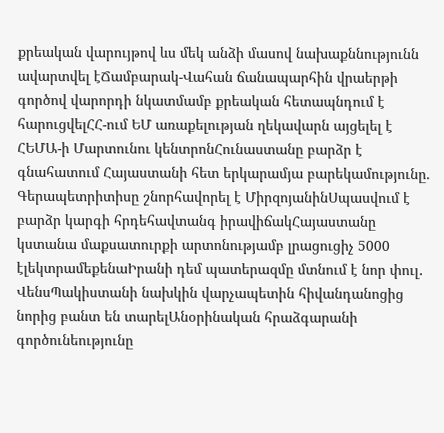քրեական վարույթով ևս մեկ անձի մասով նախաքննությունն ավարտվել էՃամբարակ-Վահան ճանապարհին վրաերթի գործով վարորդի նկատմամբ քրեական հետապնդում է հարուցվելՀՀ-ում ԵՄ առաքելության ղեկավարն այցելել է ՀԵՄԱ-ի Մարտունու կենտրոնՀունաստանը բարձր է գնահատում Հայաստանի հետ երկարամյա բարեկամությունը. Գերապետրիտիսը շնորհավորել է ՄիրզոյանինՍպասվում է բարձր կարգի հրդեհավտանգ իրավիճակՀայաստանը կստանա մաքսատուրքի արտոնությամբ լրացուցիչ 5000 էլեկտրամեքենաԻրանի դեմ պատերազմը մտնում է նոր փուլ․ ՎենսՊակիստանի նախկին վարչապետին հիվանդանոցից նորից բանտ են տարելԱնօրինական հրաձգարանի գործունեությունը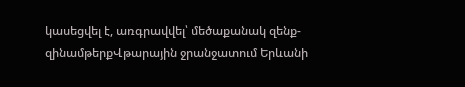կասեցվել է, առգրավվել՝ մեծաքանակ զենք-զինամթերքՎթարային ջրանջատում Երևանի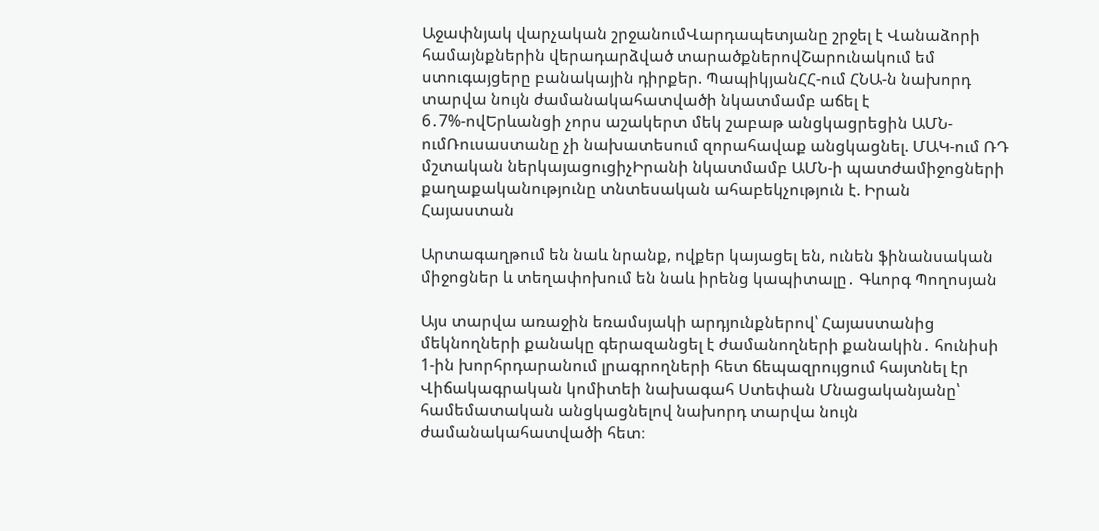Աջափնյակ վարչական շրջանումՎարդապետյանը շրջել է Վանաձորի համայնքներին վերադարձված տարածքներովՇարունակում եմ ստուգայցերը բանակային դիրքեր. ՊապիկյանՀՀ-ում ՀՆԱ-ն նախորդ տարվա նույն ժամանակահատվածի նկատմամբ աճել է 6․7%-ովԵրևանցի չորս աշակերտ մեկ շաբաթ անցկացրեցին ԱՄՆ-ումՌուսաստանը չի նախատեսում զորահավաք անցկացնել. ՄԱԿ-ում ՌԴ մշտական ներկայացուցիչԻրանի նկատմամբ ԱՄՆ-ի պատժամիջոցների քաղաքականությունը տնտեսական ահաբեկչություն է. Իրան
Հայաստան

Արտագաղթում են նաև նրանք, ովքեր կայացել են, ունեն ֆինանսական միջոցներ և տեղափոխում են նաև իրենց կապիտալը․ Գևորգ Պողոսյան

Այս տարվա առաջին եռամսյակի արդյունքներով՝ Հայաստանից մեկնողների քանակը գերազանցել է ժամանողների քանակին․ հունիսի 1-ին խորհրդարանում լրագրողների հետ ճեպազրույցում հայտնել էր Վիճակագրական կոմիտեի նախագահ Ստեփան Մնացականյանը՝ համեմատական անցկացնելով նախորդ տարվա նույն ժամանակահատվածի հետ։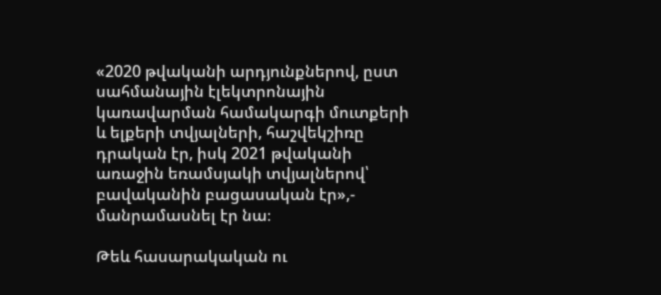«2020 թվականի արդյունքներով, ըստ սահմանային էլեկտրոնային կառավարման համակարգի մուտքերի և ելքերի տվյալների, հաշվեկշիռը դրական էր, իսկ 2021 թվականի առաջին եռամսյակի տվյալներով՝ բավականին բացասական էր»,- մանրամասնել էր նա։

Թեև հասարակական ու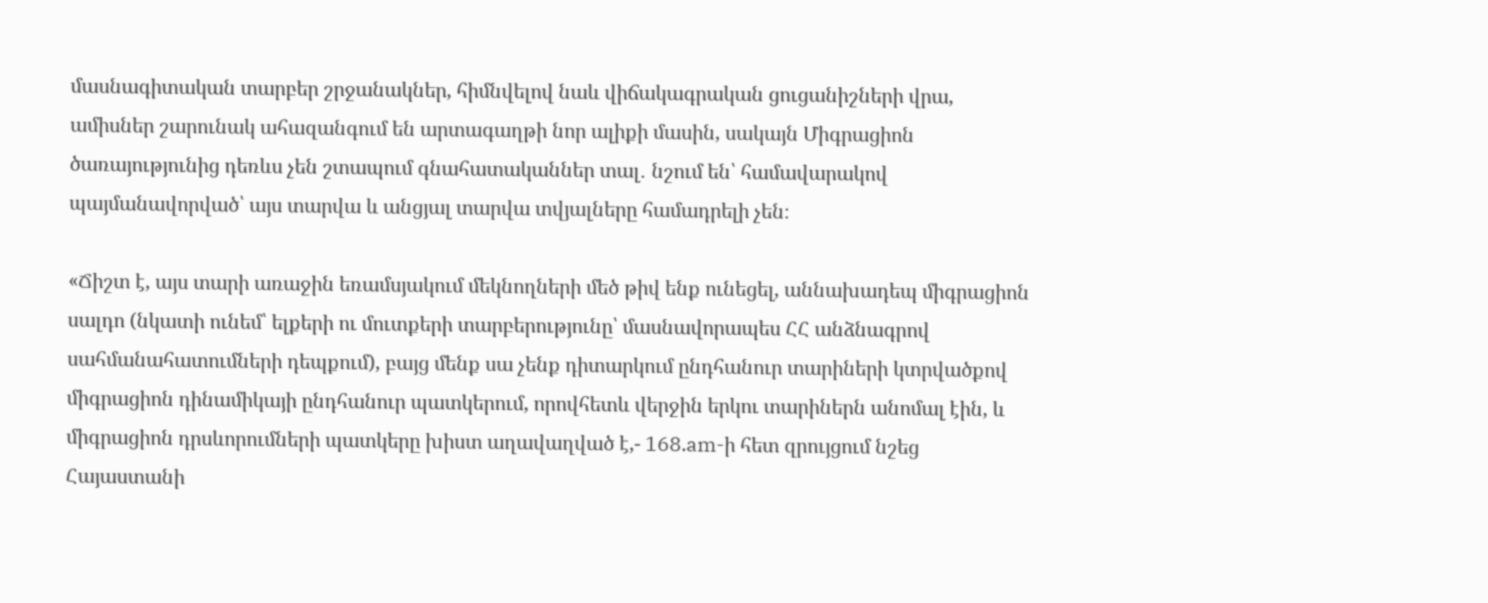մասնագիտական տարբեր շրջանակներ, հիմնվելով նաև վիճակագրական ցուցանիշների վրա, ամիսներ շարունակ ահազանգում են արտագաղթի նոր ալիքի մասին, սակայն Միգրացիոն ծառայությունից դեռևս չեն շտապում գնահատականներ տալ․ նշում են՝ համավարակով պայմանավորված՝ այս տարվա և անցյալ տարվա տվյալները համադրելի չեն։

«Ճիշտ է, այս տարի առաջին եռամսյակում մեկնողների մեծ թիվ ենք ունեցել, աննախադեպ միգրացիոն սալդո (նկատի ունեմ՝ ելքերի ու մուտքերի տարբերությունը՝ մասնավորապես ՀՀ անձնագրով սահմանահատումների դեպքում), բայց մենք սա չենք դիտարկում ընդհանուր տարիների կտրվածքով միգրացիոն դինամիկայի ընդհանուր պատկերում, որովհետև վերջին երկու տարիներն անոմալ էին, և միգրացիոն դրսևորումների պատկերը խիստ աղավաղված է,- 168.am-ի հետ զրույցում նշեց Հայաստանի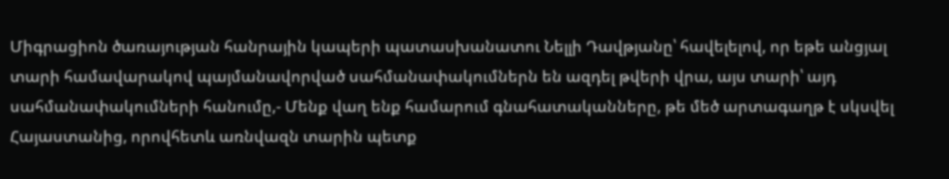Միգրացիոն ծառայության հանրային կապերի պատասխանատու Նելլի Դավթյանը՝ հավելելով, որ եթե անցյալ տարի համավարակով պայմանավորված սահմանափակումներն են ազդել թվերի վրա, այս տարի՝ այդ սահմանափակումների հանումը,- Մենք վաղ ենք համարում գնահատականները, թե մեծ արտագաղթ է սկսվել Հայաստանից, որովհետև առնվազն տարին պետք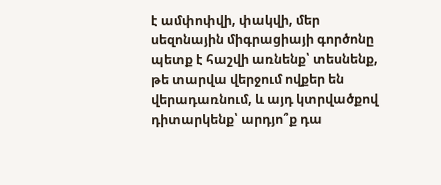է ամփոփվի, փակվի, մեր սեզոնային միգրացիայի գործոնը պետք է հաշվի առնենք՝ տեսնենք, թե տարվա վերջում ովքեր են վերադառնում, և այդ կտրվածքով դիտարկենք՝ արդյո՞ք դա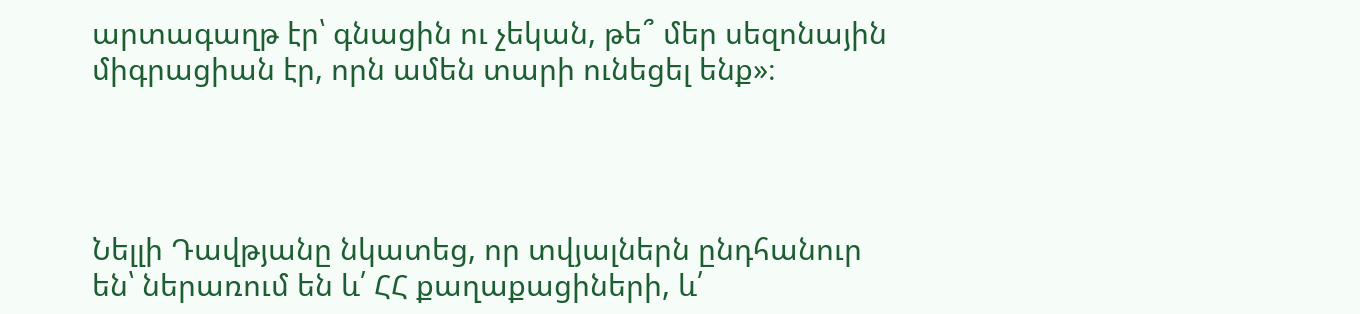արտագաղթ էր՝ գնացին ու չեկան, թե՞ մեր սեզոնային միգրացիան էր, որն ամեն տարի ունեցել ենք»։




Նելլի Դավթյանը նկատեց, որ տվյալներն ընդհանուր են՝ ներառում են և՛ ՀՀ քաղաքացիների, և՛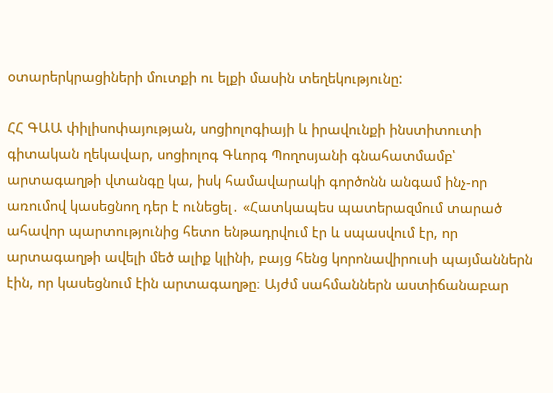օտարերկրացիների մուտքի ու ելքի մասին տեղեկությունը:

ՀՀ ԳԱԱ փիլիսոփայության, սոցիոլոգիայի և իրավունքի ինստիտուտի գիտական ղեկավար, սոցիոլոգ Գևորգ Պողոսյանի գնահատմամբ՝ արտագաղթի վտանգը կա, իսկ համավարակի գործոնն անգամ ինչ-որ առումով կասեցնող դեր է ունեցել․ «Հատկապես պատերազմում տարած ահավոր պարտությունից հետո ենթադրվում էր և սպասվում էր, որ արտագաղթի ավելի մեծ ալիք կլինի, բայց հենց կորոնավիրուսի պայմաններն էին, որ կասեցնում էին արտագաղթը։ Այժմ սահմաններն աստիճանաբար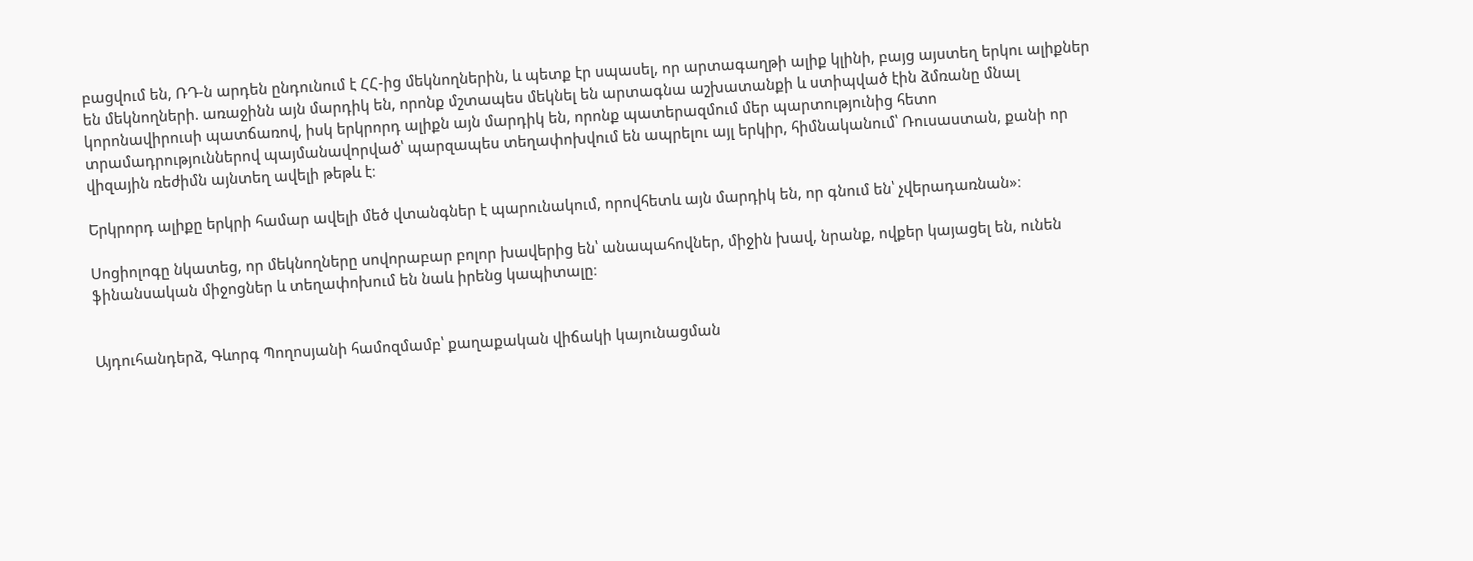բացվում են, ՌԴ-ն արդեն ընդունում է ՀՀ-ից մեկնողներին, և պետք էր սպասել, որ արտագաղթի ալիք կլինի, բայց այստեղ երկու ալիքներ են մեկնողների. առաջինն այն մարդիկ են, որոնք մշտապես մեկնել են արտագնա աշխատանքի և ստիպված էին ձմռանը մնալ կորոնավիրուսի պատճառով, իսկ երկրորդ ալիքն այն մարդիկ են, որոնք պատերազմում մեր պարտությունից հետո տրամադրություններով պայմանավորված՝ պարզապես տեղափոխվում են ապրելու այլ երկիր, հիմնականում՝ Ռուսաստան, քանի որ վիզային ռեժիմն այնտեղ ավելի թեթև է։

Երկրորդ ալիքը երկրի համար ավելի մեծ վտանգներ է պարունակում, որովհետև այն մարդիկ են, որ գնում են՝ չվերադառնան»։

Սոցիոլոգը նկատեց, որ մեկնողները սովորաբար բոլոր խավերից են՝ անապահովներ, միջին խավ, նրանք, ովքեր կայացել են, ունեն ֆինանսական միջոցներ և տեղափոխում են նաև իրենց կապիտալը։


Այդուհանդերձ, Գևորգ Պողոսյանի համոզմամբ՝ քաղաքական վիճակի կայունացման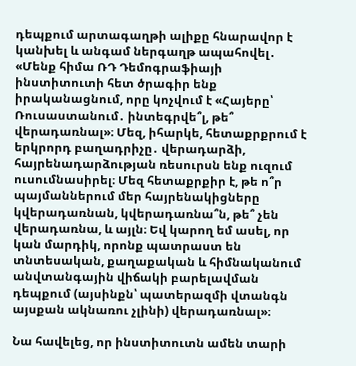դեպքում արտագաղթի ալիքը հնարավոր է կանխել և անգամ ներգաղթ ապահովել․ «Մենք հիմա ՌԴ Դեմոգրաֆիայի ինստիտուտի հետ ծրագիր ենք իրականացնում, որը կոչվում է «Հայերը՝ Ռուսաստանում․ ինտեգրվե՞լ, թե՞ վերադառնալ»։ Մեզ, իհարկե, հետաքրքրում է երկրորդ բաղադրիչը․ վերադարձի, հայրենադարձության ռեսուրսն ենք ուզում ուսումնասիրել։ Մեզ հետաքրքիր է, թե ո՞ր պայմաններում մեր հայրենակիցները կվերադառնան, կվերադառնա՞ն, թե՞ չեն վերադառնա, և այլն։ Եվ կարող եմ ասել, որ կան մարդիկ, որոնք պատրաստ են տնտեսական, քաղաքական և հիմնականում անվտանգային վիճակի բարելավման դեպքում (այսինքն՝ պատերազմի վտանգն այսքան ակնառու չլինի) վերադառնալ»։

Նա հավելեց, որ ինստիտուտն ամեն տարի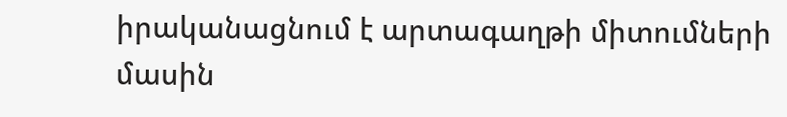իրականացնում է արտագաղթի միտումների մասին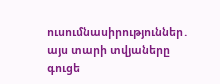ուսումնասիրություններ․ այս տարի տվյաները գուցե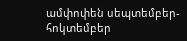ամփոփեն սեպտեմբեր-հոկտեմբեր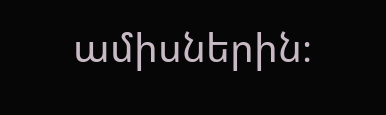ամիսներին։